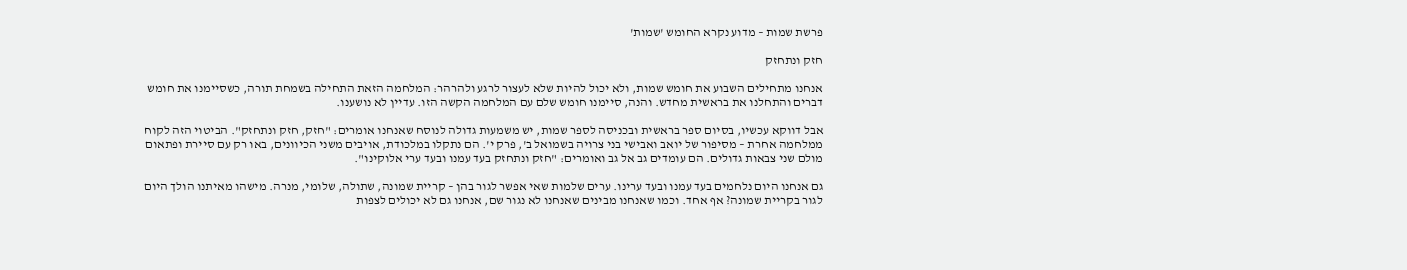פרשת שמות – מדוע נקרא החומש 'שמות'

חזק ונתחזק

אנחנו מתחילים השבוע את חומש שמות, ולא יכול להיות שלא לעצור לרגע ולהרהר: המלחמה הזאת התחילה בשמחת תורה, כשסיימנו את חומש דברים והתחלנו את בראשית מחדש. והנה, סיימנו חומש שלם עם המלחמה הקשה הזו. עדיין לא נושענו.

אבל דווקא עכשיו, בסיום ספר בראשית ובכניסה לספר שמות, יש משמעות גדולה לנוסח שאנחנו אומרים: "חזק, חזק ונתחזק". הביטוי הזה לקוח ממלחמה אחרת – מסיפור של יואב ואבישי בני צרויה בשמואל ב', פרק י'. הם נתקלו במלכודת, אויבים משני הכיוונים, באו רק עם סיירת ופתאום מולם שני צבאות גדולים. הם עומדים גב אל גב ואומרים: "חזק ונתחזק בעד עמנו ובעד ערי אלוקינו".

גם אנחנו היום נלחמים בעד עמנו ובעד ערינו. ערים שלמות שאי אפשר לגור בהן – קריית שמונה, שתולה, שלומי, מנרה. מישהו מאיתנו הולך היום לגור בקריית שמונה? אף אחד. וכמו שאנחנו מבינים שאנחנו לא נגור שם, אנחנו גם לא יכולים לצפות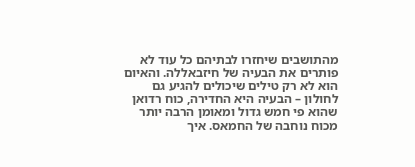מהתושבים שיחזרו לבתיהם כל עוד לא פותרים את הבעיה של חיזבאללה. והאיום הוא לא רק טילים שיכולים להגיע גם לחולון – הבעיה היא החדירה, כוח רדואן שהוא פי חמש גדול ומאומן הרבה יותר מכוח נוחבה של החמאס. איך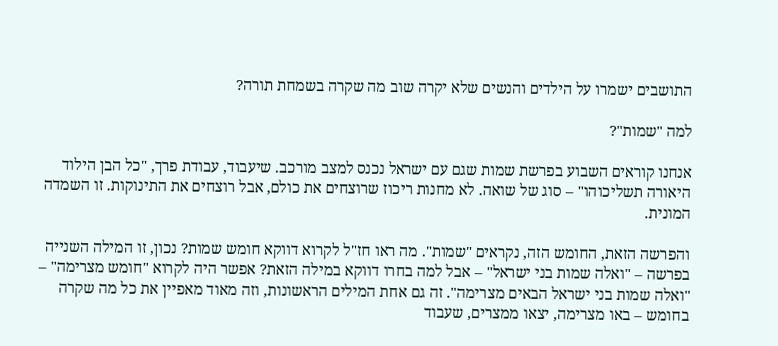התושבים ישמרו על הילדים והנשים שלא יקרה שוב מה שקרה בשמחת תורה?

למה "שמות"?

אנחנו קוראים השבוע בפרשת שמות שגם עם ישראל נכנס למצב מורכב. שיעבוד, עבודת פרך, "כל הבן הילוד היאורה תשליכוהו" – סוג של שואה. לא מחנות ריכוז שרוצחים את כולם, אבל רוצחים את התינוקות. זו השמדה המונית.

והפרשה הזאת, החומש הזה, נקראים "שמות". מה ראו חז"ל לקרוא דווקא חומש שמות? נכון, זו המילה השנייה בפרשה – "ואלה שמות בני ישראל" – אבל למה בחרו דווקא במילה הזאת? אפשר היה לקרוא "חומש מצרימה" – "ואלה שמות בני ישראל הבאים מצרימה". זה גם אחת המילים הראשונות, וזה מאוד מאפיין את כל מה שקרה בחומש – באו מצרימה, יצאו ממצרים, שעבוד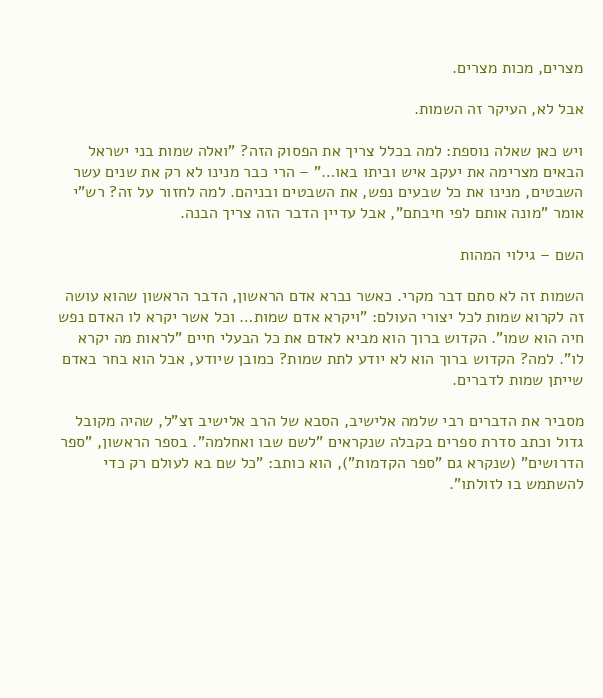מצרים, מכות מצרים.

אבל לא, העיקר זה השמות.

ויש כאן שאלה נוספת: למה בכלל צריך את הפסוק הזה? "ואלה שמות בני ישראל הבאים מצרימה את יעקב איש וביתו באו…" – הרי כבר מנינו לא רק את שנים עשר השבטים, מנינו את כל שבעים נפש, את השבטים ובניהם. למה לחזור על זה? רש"י אומר "מונה אותם לפי חיבתם", אבל עדיין הדבר הזה צריך הבנה.

השם – גילוי המהות

השמות זה לא סתם דבר מקרי. כאשר נברא אדם הראשון, הדבר הראשון שהוא עושה זה לקרוא שמות לכל יצורי העולם: "ויקרא אדם שמות… וכל אשר יקרא לו האדם נפש חיה הוא שמו". הקדוש ברוך הוא מביא לאדם את כל הבעלי חיים "לראות מה יקרא לו". למה? הקדוש ברוך הוא לא יודע לתת שמות? כמובן שיודע, אבל הוא בחר באדם שייתן שמות לדברים.

מסביר את הדברים רבי שלמה אלישיב, הסבא של הרב אלישיב זצ"ל, שהיה מקובל גדול וכתב סדרת ספרים בקבלה שנקראים "לשם שבו ואחלמה". בספר הראשון, "ספר הדרושים" (שנקרא גם "ספר הקדמות"), הוא כותב: "כל שם בא לעולם רק כדי להשתמש בו לזולתו".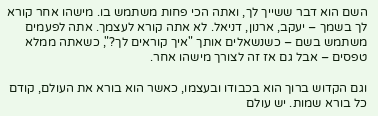השם הוא דבר ששייך לך, ואתה הכי פחות משתמש בו. מישהו אחר קורא לך בשמך – יעקב, ארנון, דניאל. לא אתה קורא לעצמך. אתה לפעמים משתמש בשם – כשנשאלים אותך "איך קוראים לך?", כשאתה ממלא טפסים – אבל גם אז זה לצורך מישהו אחר.

וגם הקדוש ברוך הוא בכבודו ובעצמו, כאשר הוא בורא את העולם, קודם כל בורא שמות. יש עולם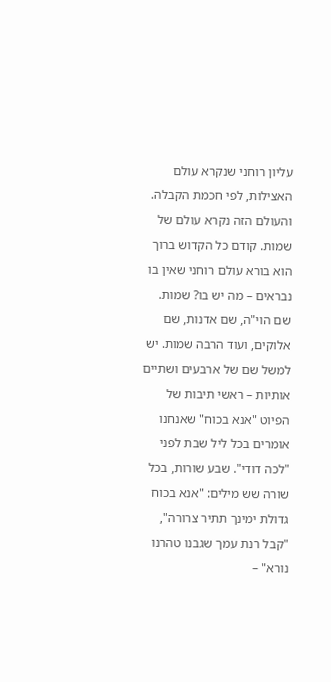עליון רוחני שנקרא עולם האצילות, לפי חכמת הקבלה. והעולם הזה נקרא עולם של שמות. קודם כל הקדוש ברוך הוא בורא עולם רוחני שאין בו נבראים – מה יש בו? שמות. שם הוי"ה, שם אדנות, שם אלוקים, ועוד הרבה שמות. יש למשל שם של ארבעים ושתיים אותיות – ראשי תיבות של הפיוט "אנא בכוח" שאנחנו אומרים בכל ליל שבת לפני "לכה דודי". שבע שורות, בכל שורה שש מילים: "אנא בכוח גדולת ימינך תתיר צרורה", "קבל רנת עמך שגבנו טהרנו נורא" –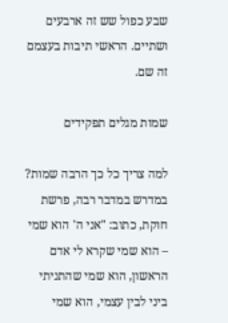שבע כפול שש זה ארבעים ושתיים. הראשי תיבות בעצמם זה שם.

שמות מגלים תפקידים

למה צריך כל כך הרבה שמות? במדרש במדבר רבה, פרשת חוקת, כתוב: "אני ה' הוא שמי – הוא שמי שקרא לי אדם הראשון, הוא שמי שהתניתי ביני לבין עצמי, הוא שמי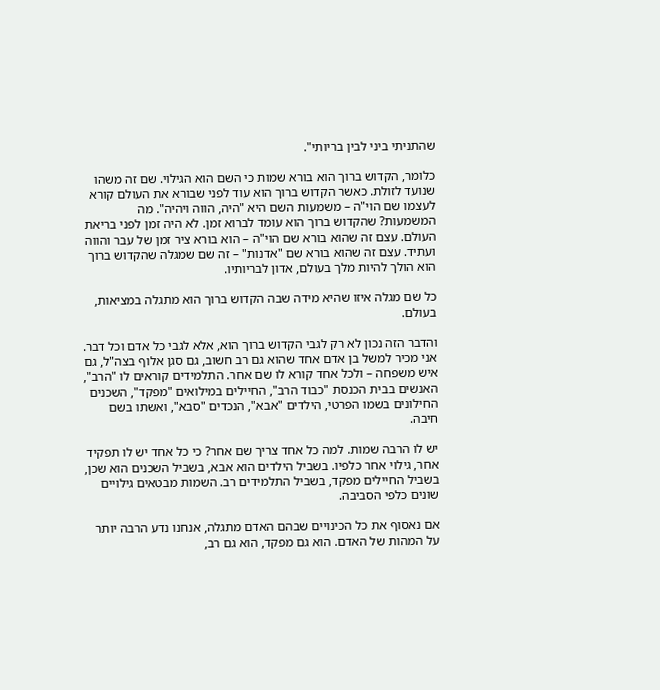שהתניתי ביני לבין בריותי".

כלומר, הקדוש ברוך הוא בורא שמות כי השם הוא הגילוי. שם זה משהו שנועד לזולת. כאשר הקדוש ברוך הוא עוד לפני שבורא את העולם קורא לעצמו שם הוי"ה – משמעות השם היא "היה, הווה ויהיה". מה המשמעות? שהקדוש ברוך הוא עומד לברוא זמן. לא היה זמן לפני בריאת העולם. עצם זה שהוא בורא שם הוי"ה – הוא בורא ציר זמן של עבר והווה ועתיד. עצם זה שהוא בורא שם "אדנות" – זה שם שמגלה שהקדוש ברוך הוא הולך להיות מלך בעולם, אדון לבריותיו.

כל שם מגלה איזו שהיא מידה שבה הקדוש ברוך הוא מתגלה במציאות, בעולם.

והדבר הזה נכון לא רק לגבי הקדוש ברוך הוא, אלא לגבי כל אדם וכל דבר. אני מכיר למשל בן אדם אחד שהוא גם רב חשוב, גם סגן אלוף בצה"ל, גם איש משפחה – ולכל אחד קורא לו שם אחר. התלמידים קוראים לו "הרב", האנשים בבית הכנסת "כבוד הרב", החיילים במילואים "מפקד", השכנים החילונים בשמו הפרטי, הילדים "אבא", הנכדים "סבא", ואשתו בשם חיבה.

יש לו הרבה שמות. למה כל אחד צריך שם אחר? כי כל אחד יש לו תפקיד אחר, גילוי אחר כלפיו. בשביל הילדים הוא אבא, בשביל השכנים הוא שכן, בשביל החיילים מפקד, בשביל התלמידים רב. השמות מבטאים גילויים שונים כלפי הסביבה.

אם נאסוף את כל הכינויים שבהם האדם מתגלה, אנחנו נדע הרבה יותר על המהות של האדם. הוא גם מפקד, הוא גם רב,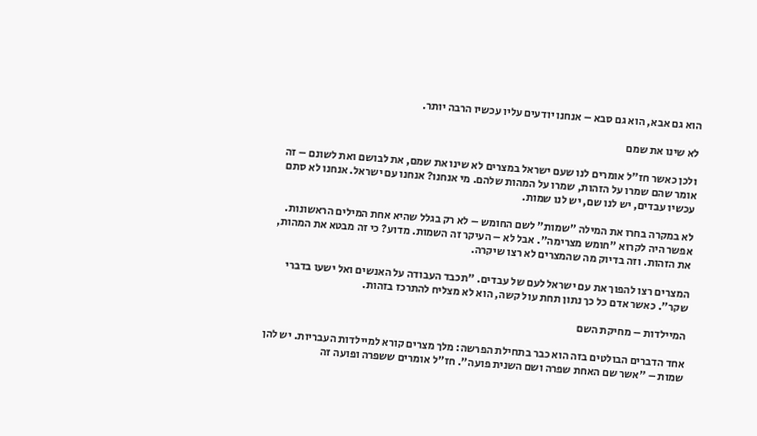הוא גם אבא, הוא גם סבא – אנחנו יודעים עליו עכשיו הרבה יותר.

לא שינו את שמם

ולכן כאשר חז"ל אומרים לנו שעם ישראל במצרים לא שינו את שמם, את לבושם ואת לשונם – זה אומר שהם שמרו על הזהות, שמרו על המהות שלהם. מי אנחנו? אנחנו עם ישראל. אנחנו לא סתם עכשיו עבדים, יש לנו שם, יש לנו שמות.

לא במקרה בחרו את המילה "שמות" לשם החומש – לא רק בגלל שהיא אחת המילים הראשונות. אפשר היה לקרוא "חומש מצרימה". אבל לא – העיקר זה השמות. מדוע? כי זה מבטא את המהות, את הזהות. וזה בדיוק מה שהמצרים לא רצו שיקרה.

המצרים רצו להפוך את עם ישראל לעם של עבדים. "תכבד העבודה על האנשים ואל ישעו בדברי שקר". כאשר אדם כל כך נתון תחת עול קשה, הוא לא מצליח להתרכז בזהות.

המיילדות – מחיקת השם

אחד הדברים הבולטים בזה הוא כבר בתחילת הפרשה: מלך מצרים קורא למיילדות העבריות. יש להן שמות – "אשר שם האחת שפרה ושם השנית פועה". חז"ל אומרים ששפרה ופועה זה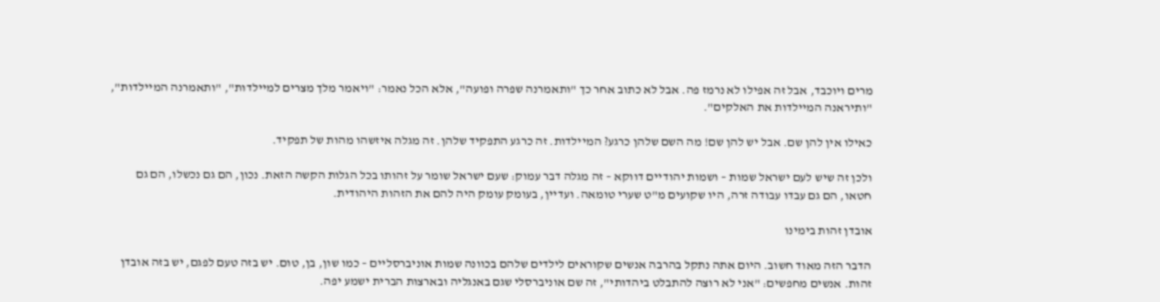מרים ויוכבד, אבל זה אפילו לא נרמז פה. אבל לא כתוב אחר כך "ותאמרנה שפרה ופועה", אלא הכל נאמר: "ויאמר מלך מצרים למיילדות", "ותאמרנה המיילדות", "ותיראנה המיילדות את האלקים".

כאילו אין להן שם. אבל יש להן שם! מה השם שלהן כרגע? המיילדות. זה כרגע התפקיד שלהן. זה מגלה איזשהו מהות של תפקיד.

ולכן זה שיש לעם ישראל שמות – ושמות יהודיים דווקא – זה מגלה דבר עמוק: שעם ישראל שומר על זהותו בכל הגלות הקשה הזאת. נכון, הם גם נכשלו, הם גם חטאו, הם גם עבדו עבודה זרה, היו שקועים מ"ט שערי טומאה. ועדיין, בעומק עומק היה להם את הזהות היהודית.

אובדן זהות בימינו

הדבר הזה מאוד חשוב. היום אתה נתקל בהרבה אנשים שקוראים לילדים שלהם בכוונה שמות אוניברסליים – כמו שון, בן, טום. יש בזה טעם לפגם, יש בזה אובדן זהות. אנשים מחפשים: "אני לא רוצה להתבלט ביהדותי", זה שם אוניברסלי שגם באנגליה ובארצות הברית ישמע יפה.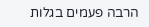הרבה פעמים בגלות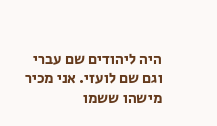היה ליהודים שם עברי וגם שם לועזי. אני מכיר מישהו ששמו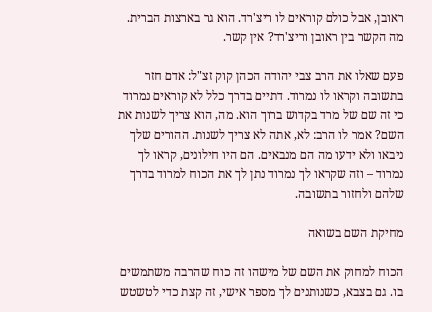ראובן, אבל כולם קוראים לו ריצ'רד. הוא גר בארצות הברית. מה הקשר בין ראובן וריצ'רד? אין קשר.

פעם שאלו את הרב צבי יהודה הכהן קוק זצ"ל: אדם חזר בתשובה וקראו לו נמרוד. דתיים בדרך כלל לא קוראים נמרוד כי זה שם של מרד בקדוש ברוך הוא. מה, הוא צריך לשנות את השם? אמר לו הרב: לא, אתה לא צריך לשנות. ההורים שלך ניבאו ולא ידעו מה הם מנבאים. הם היו חילונים, קראו לך נמרוד – וזה שקראו לך נמרוד נתן לך את הכוח למרוד בדרך שלהם ולחזור בתשובה.

מחיקת השם בשואה

הכוח למחוק את השם של מישהו זה כוח שהרבה משתמשים בו. גם בצבא, כשנותנים לך מספר אישי, זה קצת כדי לטשטש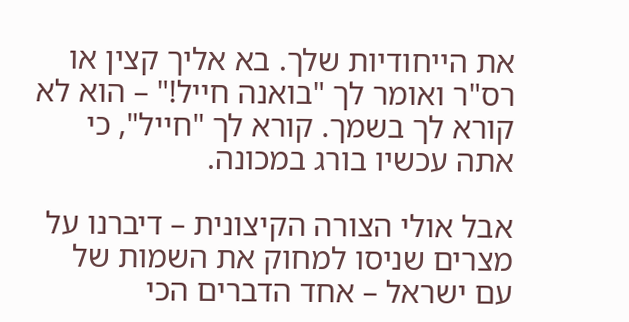את הייחודיות שלך. בא אליך קצין או רס"ר ואומר לך "בואנה חייל!" – הוא לא קורא לך בשמך. קורא לך "חייל", כי אתה עכשיו בורג במכונה.

אבל אולי הצורה הקיצונית – דיברנו על מצרים שניסו למחוק את השמות של עם ישראל – אחד הדברים הכי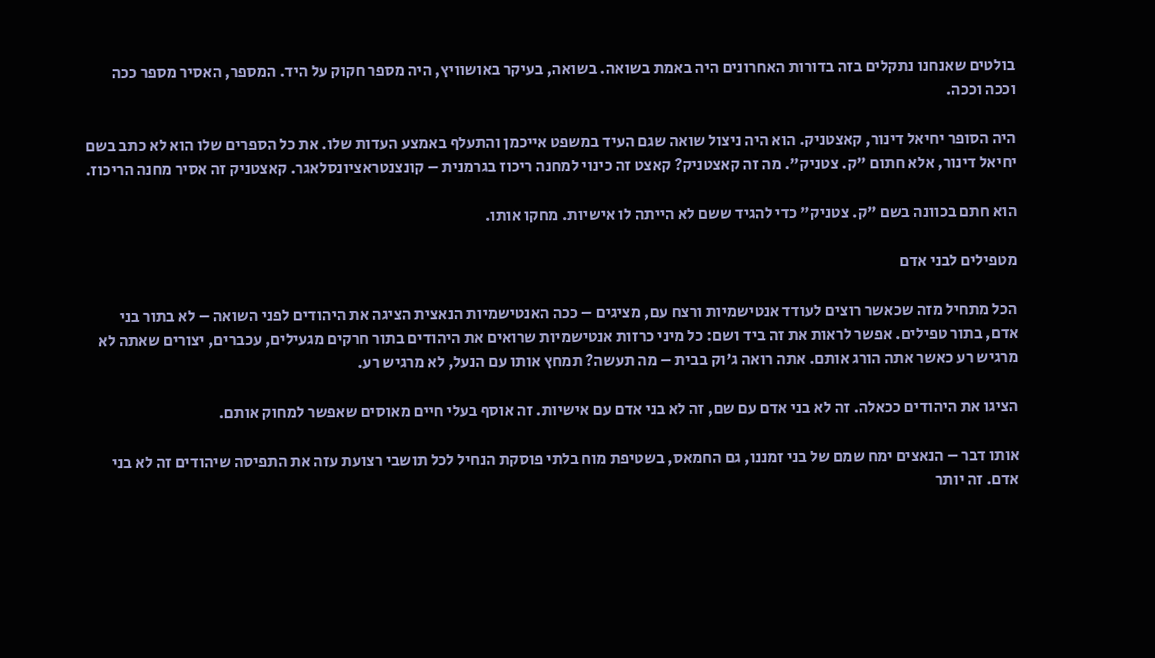בולטים שאנחנו נתקלים בזה בדורות האחרונים היה באמת בשואה. בשואה, בעיקר באושוויץ, היה מספר חקוק על היד. המספר, האסיר מספר ככה וככה וככה.

היה הסופר יחיאל דינור, קאצטניק. הוא היה ניצול שואה שגם העיד במשפט אייכמן והתעלף באמצע העדות שלו. את כל הספרים שלו הוא לא כתב בשם יחיאל דינור, אלא חתום "ק. צטניק". מה זה קאצטניק? קאצט זה כינוי למחנה ריכוז בגרמנית – קונצנטראציונסלאגר. קאצטניק זה אסיר מחנה הריכוז.

הוא חתם בכוונה בשם "ק. צטניק" כדי להגיד ששם לא הייתה לו אישיות. מחקו אותו.

מטפילים לבני אדם

הכל מתחיל מזה שכאשר רוצים לעודד אנטישמיות ורצח עם, מציגים – ככה האנטישמיות הנאצית הציגה את היהודים לפני השואה – לא בתור בני אדם, בתור טפילים. אפשר לראות את זה ביד ושם: כל מיני כרזות אנטישמיות שרואים את היהודים בתור חרקים מגעילים, עכברים, יצורים שאתה לא מרגיש רע כאשר אתה הורג אותם. אתה רואה ג'וק בבית – מה תעשה? תמחץ אותו עם הנעל, לא מרגיש רע.

הציגו את היהודים ככאלה. זה לא בני אדם עם שם, זה לא בני אדם עם אישיות. זה אוסף בעלי חיים מאוסים שאפשר למחוק אותם.

אותו דבר – הנאצים ימח שמם של בני זמננו, גם החמאס, בשטיפת מוח בלתי פוסקת הנחיל לכל תושבי רצועת עזה את התפיסה שיהודים זה לא בני אדם. זה יותר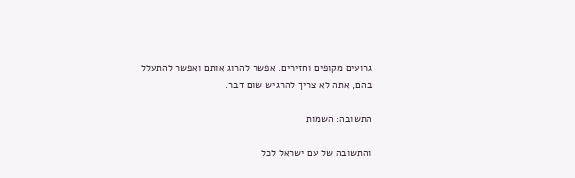גרועים מקופים וחזירים. אפשר להרוג אותם ואפשר להתעלל בהם, אתה לא צריך להרגיש שום דבר.

התשובה: השמות

והתשובה של עם ישראל לכל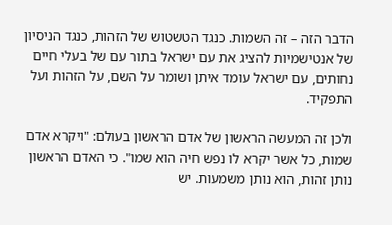הדבר הזה – זה השמות. כנגד הטשטוש של הזהות, כנגד הניסיון של אנטישמיות להציג את עם ישראל בתור עם של בעלי חיים נחותים, עם ישראל עומד איתן ושומר על השם, על הזהות ועל התפקיד.

ולכן זה המעשה הראשון של אדם הראשון בעולם: "ויקרא אדם שמות, כל אשר יקרא לו נפש חיה הוא שמו". כי האדם הראשון נותן זהות, הוא נותן משמעות. יש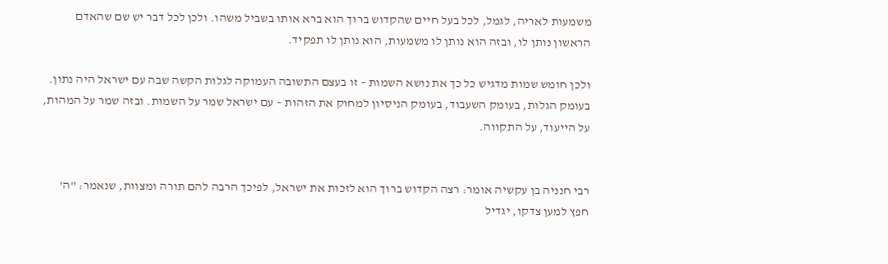משמעות לאריה, לגמל, לכל בעל חיים שהקדוש ברוך הוא ברא אותו בשביל משהו. ולכן לכל דבר יש שם שהאדם הראשון נותן לו, ובזה הוא נותן לו משמעות, הוא נותן לו תפקיד.

ולכן חומש שמות מדגיש כל כך את נושא השמות – זו בעצם התשובה העמוקה לגלות הקשה שבה עם ישראל היה נתון. בעומק הגלות, בעומק השעבוד, בעומק הניסיון למחוק את הזהות – עם ישראל שמר על השמות. ובזה שמר על המהות, על הייעוד, על התקווה.


רבי חנניה בן עקשיה אומר: רצה הקדוש ברוך הוא לזכות את ישראל, לפיכך הרבה להם תורה ומצוות, שנאמר: "ה' חפץ למען צדקו, יגדיל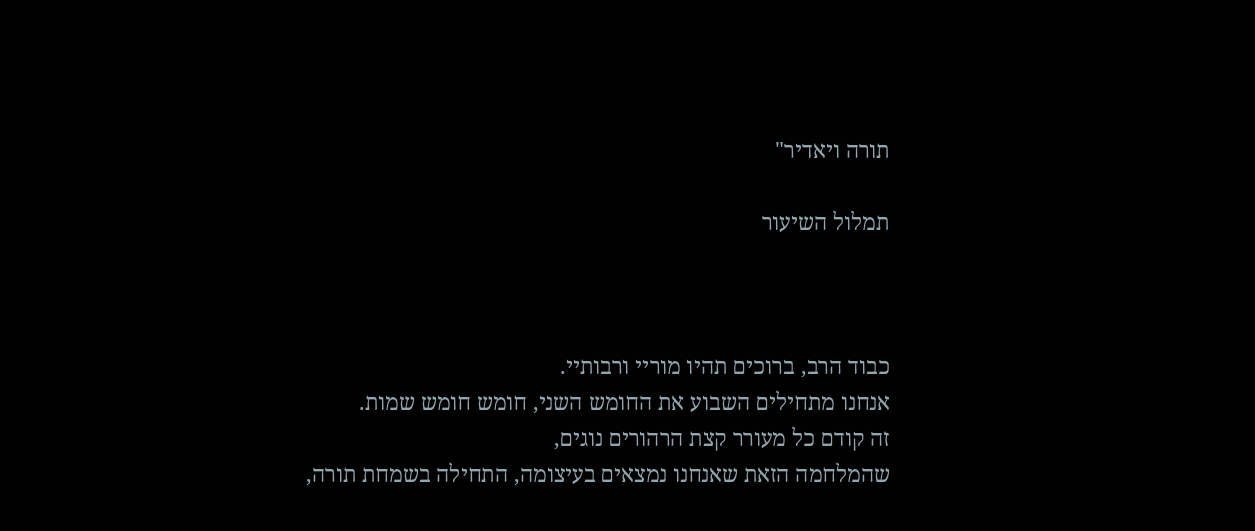תורה ויאדיר"

תמלול השיעור



כבוד הרב, ברוכים תהיו מוריי ורבותיי.
אנחנו מתחילים השבוע את החומש השני, חומש חומש שמות.
זה קודם כל מעורר קצת הרהורים נוגים,
שהמלחמה הזאת שאנחנו נמצאים בעיצומה, התחילה בשמחת תורה,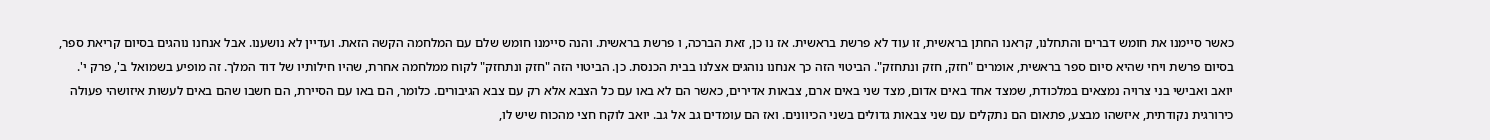כאשר סיימנו את חומש דברים והתחלנו, קראנו החתן בראשית, זו עוד לא פרשת בראשית. אז נו כן, זאת הברכה, ו פרשת בראשית. והנה סיימנו חומש שלם עם המלחמה הקשה הזאת. ועדיין לא נושענו. אבל אנחנו נוהגים בסיום קריאת ספר, בסיום פרשת ויחי שהיא סיום ספר בראשית, אומרים "חזק, חזק ונתחזק". הביטוי הזה כך אנחנו נוהגים אצלנו בבית הכנסת. כן. הביטוי הזה "חזק ונתחזק" לקוח ממלחמה אחרת, שהיו חילותיו של דוד המלך. זה מופיע בשמואל ב', פרק י'.
יואב ואבישי בני צרויה נמצאים במלכודת, שמצד אחד באים אדום, מצד שני באים ארם, צבאות אדירים, כאשר הם לא באו עם כל הצבא אלא רק עם צבא הגיבורים. כלומר, הם באו עם הסיירת, הם חשבו שהם באים לעשות איזושהי פעולה כירורגית נקודתית, איזשהו מבצע, פתאום הם נתקלים עם שני צבאות גדולים בשני הכיוונים. ואז הם עומדים גב אל גב. יואב לוקח חצי מהכוח שיש לו,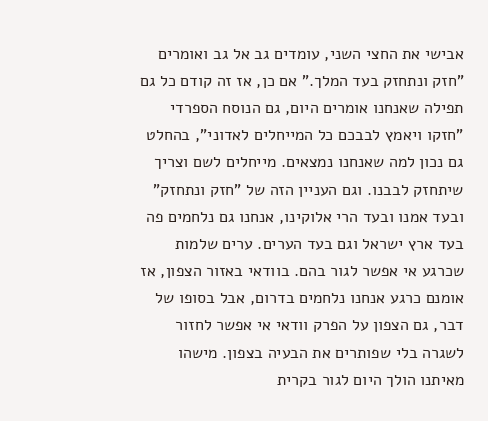אבישי את החצי השני, עומדים גב אל גב ואומרים "חזק ונתחזק בעד המלך." אם כן, אז זה קודם כל גם תפילה שאנחנו אומרים היום, גם הנוסח הספרדי "חזקו ויאמץ לבבכם כל המייחלים לאדוני", בהחלט גם נכון למה שאנחנו נמצאים. מייחלים לשם וצריך שיתחזק לבבנו. וגם העניין הזה של "חזק ונתחזק" ובעד אמנו ובעד הרי אלוקינו, אנחנו גם נלחמים פה בעד ארץ ישראל וגם בעד הערים. ערים שלמות שכרגע אי אפשר לגור בהם. בוודאי באזור הצפון, אז אומנם כרגע אנחנו נלחמים בדרום, אבל בסופו של דבר, גם הצפון על הפרק וודאי אי אפשר לחזור לשגרה בלי שפותרים את הבעיה בצפון. מישהו מאיתנו הולך היום לגור בקרית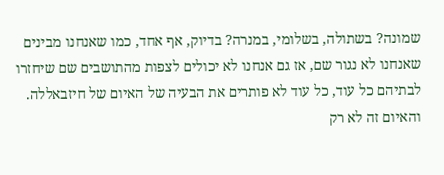שמונה? בשתולה, בשלומי, במנרה? בדיוק, אף אחד, כמו שאנחנו מבינים שאנחנו לא נגור שם, אז גם אנחנו לא יכולים לצפות מהתושבים שם שיחזרו לבתיהם כל עוד, כל עוד לא פותרים את הבעיה של האיום של חיזבאללה. והאיום זה לא רק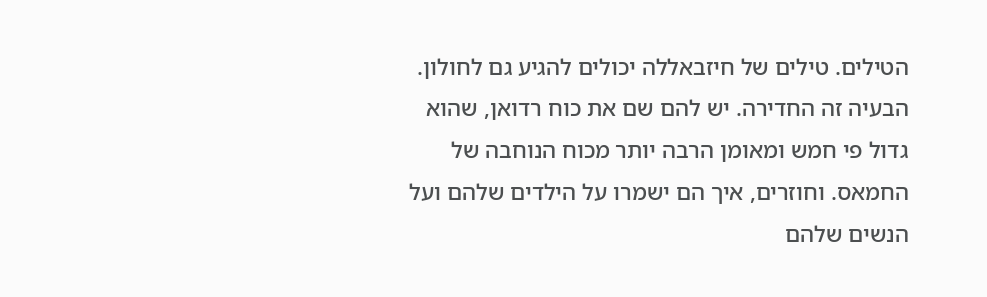הטילים. טילים של חיזבאללה יכולים להגיע גם לחולון. הבעיה זה החדירה. יש להם שם את כוח רדואן, שהוא גדול פי חמש ומאומן הרבה יותר מכוח הנוחבה של החמאס. וחוזרים, איך הם ישמרו על הילדים שלהם ועל הנשים שלהם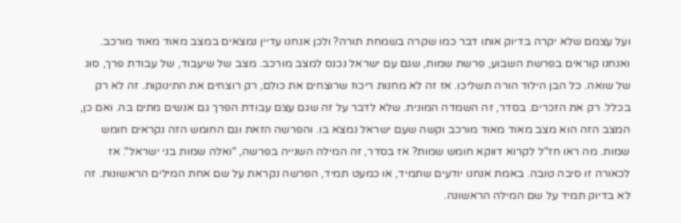ועל עצמם שלא יקרה בדיוק אותו דבר כמו שקרה בשמחת תורה? ולכן אנחנו עדיין נמצאים במצב מאוד מאוד מורכב. ואנחנו קוראים בפרשת השבוע, פרשת שמות, שגם עם ישראל נכנס למצב מורכב. מצב של שיעבוד, של עבודת פרך, סוג של שואה. כל הבן הילוד הורה תשליכו. אז זה לא מחנות ריכוז שרוצחים את כולם, רק רוצחים את התינוקות. זה לא רק בכלל. רק את הזכרים. בסדר, זה השמדה המונית. שלא לדבר על זה שגם עצם עבודת הפרך גם אנשים מתים בה. ואם כן, המצב הזה הוא מצב מאוד מאוד מורכב וקשה שעם ישראל נמצא בו. והפרשה הזאת וגם החומש הזה נקראים חומש שמות. מה ראו חז"ל לקרוא דווקא חומש שמות? אז בסדר, זה המילה השנייה בפרשה, "ואלה שמות בני ישראל". אז לכאורה זו סיבה טובה. באמת אנחנו יודעים שתמיד, או כמעט תמיד, הפרשה נקראת על שם אחת המילים הראשונות. זה לא בדיוק תמיד על שם המילה הראשונה.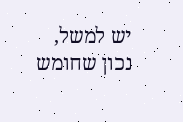יש למשל, נכון שחומש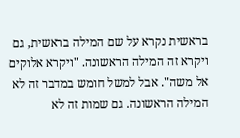בראשית נקרא על שם המילה בראשית, גם ויקרא זה המילה הראשונה. "ויקרא אלוקים אל משה". אבל למשל חומש במדבר זה לא המילה הראשונה. גם שמות זה לא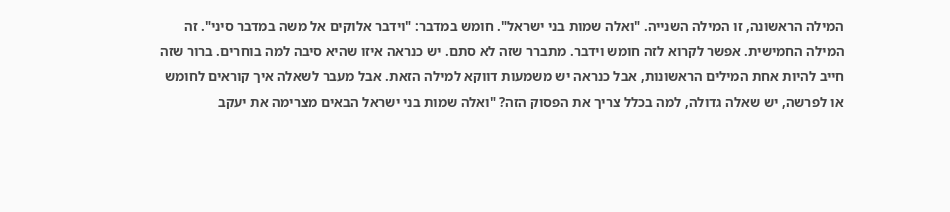המילה הראשונה, זו המילה השנייה. "ואלה שמות בני ישראל". חומש במדבר: "וידבר אלוקים אל משה במדבר סיני". זה המילה החמישית. אפשר לקרוא לזה חומש וידבר. מתברר שזה לא סתם. יש כנראה איזו שהיא סיבה למה בוחרים. ברור שזה חייב להיות אחת המילים הראשונות, אבל כנראה יש משמעות דווקא למילה הזאת. אבל מעבר לשאלה איך קוראים לחומש או לפרשה, יש שאלה גדולה, למה בכלל צריך את הפסוק הזה? "ואלה שמות בני ישראל הבאים מצרימה את יעקב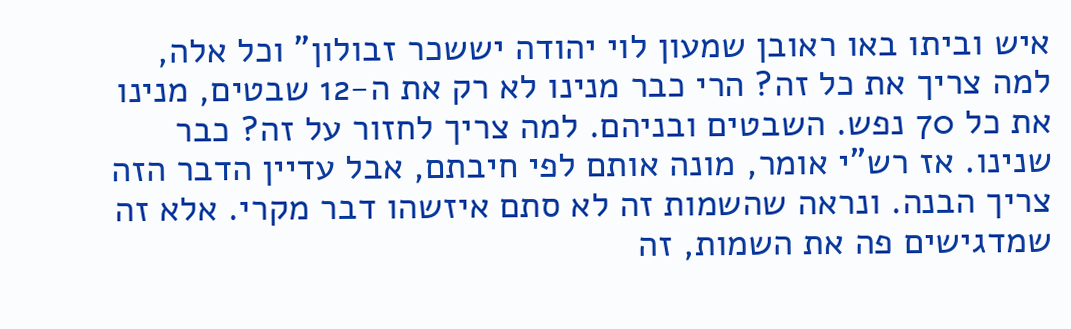איש וביתו באו ראובן שמעון לוי יהודה יששכר זבולון" וכל אלה, למה צריך את כל זה? הרי כבר מנינו לא רק את ה-12 שבטים, מנינו את כל 70 נפש. השבטים ובניהם. למה צריך לחזור על זה? כבר שנינו. אז רש"י אומר, מונה אותם לפי חיבתם, אבל עדיין הדבר הזה צריך הבנה. ונראה שהשמות זה לא סתם איזשהו דבר מקרי. אלא זה שמדגישים פה את השמות, זה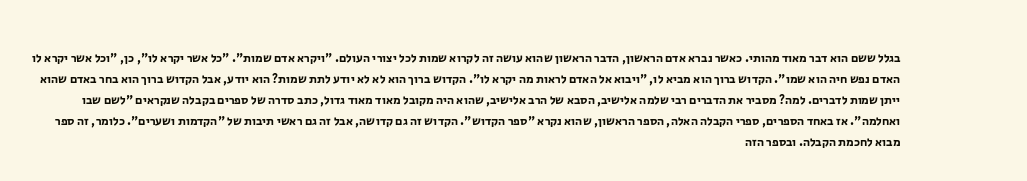בגלל ששם הוא דבר מאוד מהותי. כאשר נברא אדם הראשון, הדבר הראשון שהוא עושה זה לקרוא שמות לכל יצורי העולם. "ויקרא אדם שמות". "כל אשר יקרא לו", כן, "וכל אשר יקרא לו האדם נפש חיה הוא שמו". הקדוש ברוך הוא מביא לו, "ויבוא אל האדם לראות מה יקרא לו". הקדוש ברוך הוא לא לא יודע לתת שמות? הוא יודע, אבל הקדוש ברוך הוא בחר באדם שהוא ייתן שמות לדברים. למה? מסביר את הדברים רבי שלמה אלישיב, הסבא של הרב אלישיב, שהוא היה מקובל מאוד מאוד גדול, כתב סדרה של ספרים בקבלה שנקראים "לשם שבו ואחלמה". אז באחד הספרים, ספרי הקבלה האלה, הספר הראשון, שהוא נקרא "ספר הקדוש". הקדוש זה גם קדושה, אבל זה גם ראשי תיבות של "הקדמות ושערים". כלומר, זה ספר מבוא לחכמת הקבלה. ובספר הזה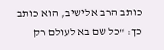כותב הרב אלישיב, הוא כותב כך: "כל שם בא לעולם רק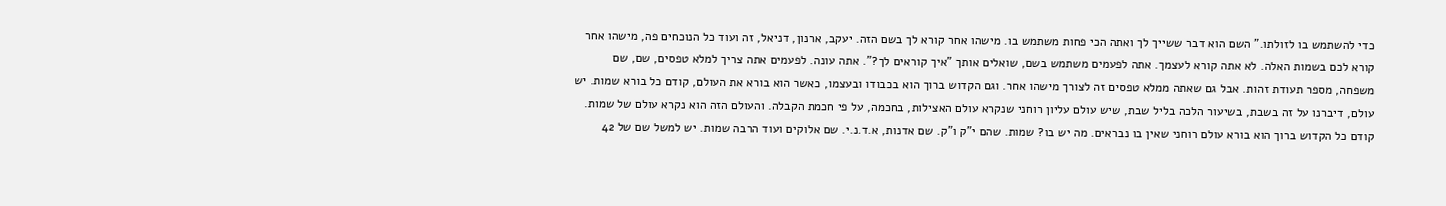כדי להשתמש בו לזולתו." השם הוא דבר ששייך לך ואתה הכי פחות משתמש בו. מישהו אחר קורא לך בשם הזה. יעקב, ארנון, דניאל, זה ועוד כל הנוכחים פה, מישהו אחר קורא לכם בשמות האלה. לא אתה קורא לעצמך. אתה לפעמים משתמש בשם, שואלים אותך "איך קוראים לך?". אתה עונה. לפעמים אתה צריך למלא טפסים, שם, שם משפחה, מספר תעודת זהות. אבל גם שאתה ממלא טפסים זה לצורך מישהו אחר. וגם הקדוש ברוך הוא בכבודו ובעצמו, כאשר הוא בורא את העולם, קודם כל בורא שמות. יש עולם, דיברנו על זה בשבת, בשיעור הלכה בליל שבת, שיש עולם עליון רוחני שנקרא עולם האצילות, בחכמה, על פי חכמת הקבלה. והעולם הזה הוא נקרא עולם של שמות. קודם כל הקדוש ברוך הוא בורא עולם רוחני שאין בו נבראים. מה יש בו? שמות. שהם י"ק ו"ק. שם אדנות, א.ד.נ.י. שם אלוקים ועוד הרבה שמות. יש למשל שם של 42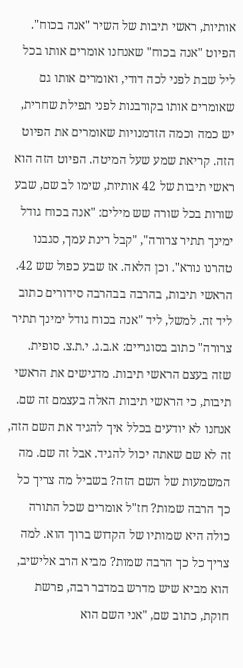אותיות, ראשי תיבות של השיר "אנה בכוח". הפיוט "אנה בכוח" שאנחנו אומרים אותו בכל ליל שבת לפני לכה דודי, ואומרים אותו גם שאומרים אותו בקורבנות לפני תפילת שחרית, יש כמה וכמה הזדמנויות שאומרים את הפיוט הזה. קריאת שמע שעל המיטה. הפיוט הזה הוא ראשי תיבות של 42 אותיות, שימו לב שם, שבע שורות בכל שורה שש מילים: "אנה בכוח גודל ימינך תתיר צרורה", "קבל רינת עמך, סגבנו טהרנו נורא". וכן הלאה. אז שבע כפול שש 42. הראשי תיבות, בהרבה בבהרבה סידורים כתוב ליד זה. למשל, ליד "אנה בכוח גודל ימינך תתיר צרורה" כתוב בסוגריים: א.ב.ג. י.ת.צ. סופית. שזה בעצם הראשי תיבות. מדגישים את הראשי תיבות, כי הראשי תיבות האלה בעצמם זה שם. אנחנו לא יודעים בכלל איך להגיד את השם הזה, זה לא שם שאתה יכול להגיד. אבל זה שם. מה המשמעות של השם הזה? בשביל מה צריך כל כך הרבה שמות? חז"ל אומרים שכל התורה כולה היא שמותיו של הקדוש ברוך הוא. למה צריך כל כך הרבה שמות? מביא הרב אלישיב, הוא מביא שיש מדרש במדבר רבה, פרשת חוקת, כתוב שם, "אני השם הוא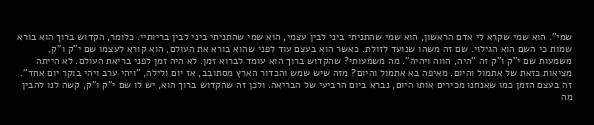שמי". הוא שמי שקרא לי אדם הראשון, הוא שמי שהתניתי ביני לבין עצמי, הוא שמי שהתניתי ביני לבין בריותיי. כלומר, הקדוש ברוך הוא בורא שמות כי השם הוא הגילוי. שם זה משהו שנועד לזולת. כאשר הוא בעצם עוד לפני שהוא בורא את העולם, הוא קורא לעצמו שם י"ק ו"ק, משמעות שם י"ק ו"ק זה "היה, הווה ויהיה". מה משמעותי? שהקדוש ברוך הוא עומד לברוא זמן. לא היה זמן לפני בריאת העולם. לא הייתה מציאות כזאת של אתמול והיום. מאיפה בא אתמול והיום? מזה שיש שמש והכדור הארץ מסתובב, אז יום ולילה, "ויהי ערב ויהי בוקר יום אחד". זה בעצם הזמן כמו שאנחנו מכירים אותו היום, נברא ביום הרביעי של הבריאה. ולכן זה שהקדוש ברוך הוא, יש לו שם י"ק ו"ק, קשה לנו להבין מה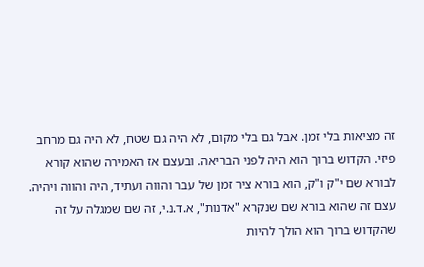זה מציאות בלי זמן. אבל גם בלי מקום, לא היה גם שטח, לא היה גם מרחב פיזי. הקדוש ברוך הוא היה לפני הבריאה. ובעצם אז האמירה שהוא קורא לבורא שם י"ק ו"ק, הוא בורא ציר זמן של עבר והווה ועתיד, היה והווה ויהיה. עצם זה שהוא בורא שם שנקרא "אדנות", א.ד.נ.י, זה שם שמגלה על זה שהקדוש ברוך הוא הולך להיות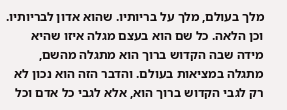מלך בעולם, מלך על בריותיו. שהוא אדון לבריותיו. וכן הלאה. כל שם הוא בעצם מגלה איזו שהיא מידה שבה הקדוש ברוך הוא מתגלה מהשם, מתגלה במציאות בעולם. והדבר הזה הוא נכון לא רק לגבי הקדוש ברוך הוא, אלא לגבי כל אדם וכל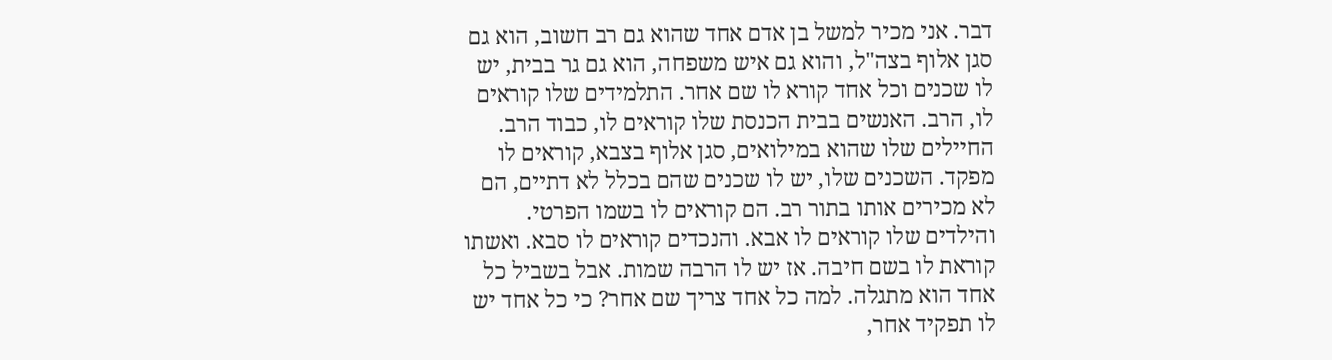דבר. אני מכיר למשל בן אדם אחד שהוא גם רב חשוב, הוא גם סגן אלוף בצה"ל, והוא גם איש משפחה, הוא גם גר בבית, יש לו שכנים וכל אחד קורא לו שם אחר. התלמידים שלו קוראים לו, הרב. האנשים בבית הכנסת שלו קוראים לו, כבוד הרב. החיילים שלו שהוא במילואים, סגן אלוף בצבא, קוראים לו מפקד. השכנים שלו, יש לו שכנים שהם בכלל לא דתיים, הם לא מכירים אותו בתור רב. הם קוראים לו בשמו הפרטי. והילדים שלו קוראים לו אבא. והנכדים קוראים לו סבא. ואשתו קוראת לו בשם חיבה. אז יש לו הרבה שמות. אבל בשביל כל אחד הוא מתגלה. למה כל אחד צריך שם אחר? כי כל אחד יש לו תפקיד אחר,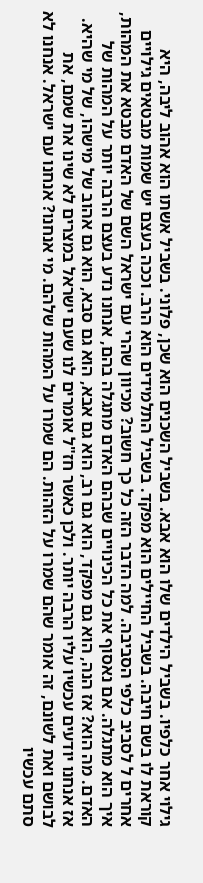גילוי אחר כלפיו. בשביל הילדים שלו הוא אבא. בשביל השכנים הוא שכן, פלוני. בשביל אשתו הוא אהוב ליבה, היא קוראת לו בשם חיבה. בשביל החיילים הוא מפקד. בשביל התלמידים הוא הרב. וככה בעצם יש שמות מבטאים גילויים אחרים ל לסביב כלפי הסביבה. למה הדבר הזה כל כך חשוב? מכיוון שהרי עם ישראל השם של האדם מבטא את המהות, איך הוא מתגלה. אם נאסוף את כל הכינויים שבהם האדם מתגלה בהם, אנחנו נדע בעצם הרבה יותר על המהות של האדם. מה הוא? אז הנה, הוא גם מפקד, הוא גם רב, הוא גם אבא, הוא גם סבא, הוא גם אהוב של מישהו, של מי שהיא. אז אנחנו יודעים עכשיו עליו הרבה יותר. ולכן כאשר חז"ל אומרים לנו שעם ישראל במצרים לא שינו את שמם, את לבושם ואת לשונם, זה אומר שהם שמרו על הזהות. הם שמרו על המהות שלהם. מי אנחנו? אנחנו עם ישראל. אנחנו לא סתם עכשיו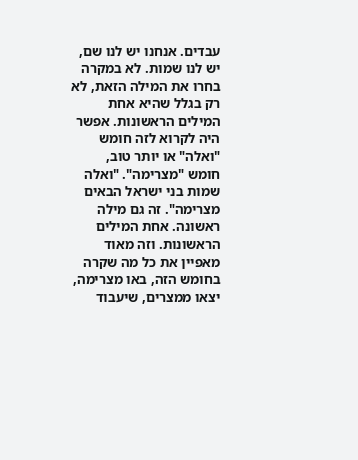עבדים. אנחנו יש לנו שם, יש לנו שמות. לא במקרה בחרו את המילה הזאת, לא רק בגלל שהיא אחת המילים הראשונות. אפשר היה לקרוא לזה חומש "ואלה" או יותר טוב, חומש "מצרימה". "ואלה שמות בני ישראל הבאים מצרימה". זה גם מילה ראשונה. אחת המילים הראשונות. וזה מאוד מאפיין את כל מה שקרה בחומש הזה, באו מצרימה, יצאו ממצרים, שיעבוד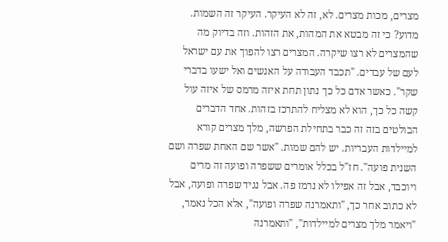מצרים, מכות מצרים. לא, זה לא העיקר. העיקר זה השמות. מדוע? כי זה מבטא את המהות, את הזהות. וזה בדיוק מה שהמצרים לא רצו שיקרה. המצרים רצו להפוך את עם ישראל לעם של עבדים. "תכבד העבודה על האנשים ואל ישעו בדברי שקר". כאשר אדם כל כך נתון תחת איזה מרמס של איזה עול קשה כל כך, הוא לא מצליח להתרכז בזהות. אחד הדברים הבולטים בזה זה כבר בתחילת הפרשה, מלך מצרים קורא למיילדות העבריות. יש להם שמות. "אשר שם האחת שפרה ושם השנית פועה". חז"ל בכלל אומרים ששפרה ופועה זה מרים ויוכבד, אבל זה אפילו לא נרמז פה. אבל נגיד שפרה ופועה, אבל לא כתוב אחר כך, "ותאמרנה שפרה ופועה", אלא הכל נאמר, "ויאמר מלך מצרים למיילדות", "ותאמרנה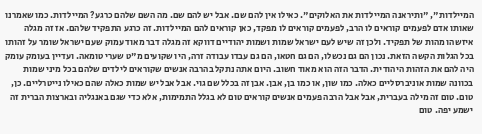המיילדות", "ותיראנה המיילדות את האלוקים". כאילו אין להם שם. אבל יש להם שם. מה השם שלהם כרגע? המיילדות. כמו שאמרנו שאותו אדם לפעמים קוראים לו הרב, לפעמים קוראים לו מפקד, כאן קוראים להם המיילדות. זה כרגע התפקיד שלהם. אז זה מגלה איזשהו מהות של תפקיד. ולכן זה שיש לעם ישראל שמות ושמות יהודיים דווקא זה מגלה דבר מאוד עמוק שעם ישראל שומר על זהותו בכל הגלות הקשה הזאת. נכון הם גם נכשלו, הם גם חטאו, הם גם עבדו עבודה זרה, היו שקועים מ"ט שערי טומאה. ועדיין בעומק עומק היה להם את הזהות היהודית. הדבר הזה הוא מאוד חשוב. היום אתה נתקל בהרבה אנשים שקוראים לילדים שלהם בכל מיני שמות בכוונה שמות אוניברסליים כאלה. כמו שון, או כמו בן, אבן. אבן זה בכלל שם גוי. אבל אבל יש שמות כאלה שהם כאילו נייטרליים. כן, טום. טום זה מילה בעברית, אבל אבל הרבה פעמים אנשים קוראים טום לא בגלל התמימות, אלא כדי שגם באנגליה ובארצות הברית זה ישמע יפה. טום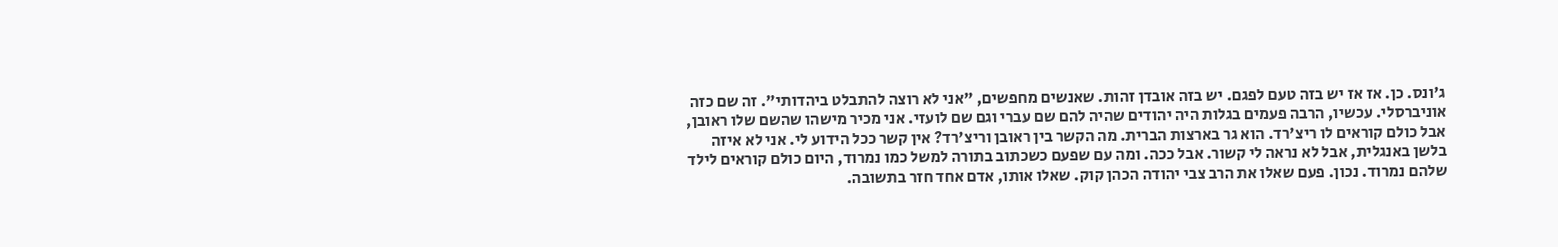ג'ונס. כן. אז אז יש בזה טעם לפגם. יש בזה אובדן זהות. שאנשים מחפשים, "אני לא רוצה להתבלט ביהדותי". זה שם כזה אוניברסלי. עכשיו, הרבה פעמים בגלות היה יהודים שהיה להם שם עברי וגם שם לועזי. אני מכיר מישהו שהשם שלו ראובן, אבל כולם קוראים לו ריצ'רד. הוא גר בארצות הברית. מה הקשר בין ראובן וריצ'רד? אין קשר ככל הידוע לי. אני לא איזה בלשן באנגלית, אבל לא נראה לי קשור. אבל ככה. ומה עם שפעם כשכתוב בתורה למשל כמו נמרוד, היום כולם קוראים לילד שלהם נמרוד. נכון. פעם שאלו את הרב צבי יהודה הכהן קוק. שאלו אותו, אדם אחד חזר בתשובה.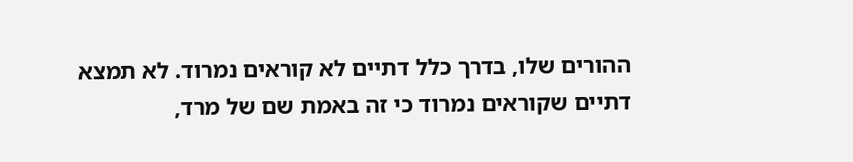ההורים שלו, בדרך כלל דתיים לא קוראים נמרוד. לא תמצא דתיים שקוראים נמרוד כי זה באמת שם של מרד,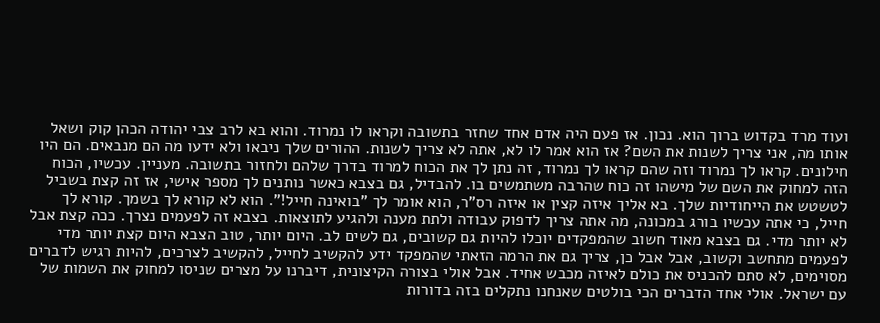ועוד מרד בקדוש ברוך הוא. נכון. אז פעם היה אדם אחד שחזר בתשובה וקראו לו נמרוד. והוא בא לרב צבי יהודה הכהן קוק ושאל אותו מה, אני צריך לשנות את השם? אז הוא אמר לו לא, אתה לא צריך לשנות. ההורים שלך ניבאו ולא ידעו מה הם מנבאים. הם היו חילונים. קראו לך נמרוד וזה שהם קראו לך נמרוד, זה נתן לך את הכוח למרוד בדרך שלהם ולחזור בתשובה. מעניין. עכשיו, הכוח הזה למחוק את השם של מישהו זה כוח שהרבה משתמשים בו. להבדיל, גם בצבא כאשר נותנים לך מספר אישי, אז זה קצת בשביל לטשטש את הייחודיות שלך. בא אליך איזה קצין או איזה רס"ר, הוא אומר לך "בואינה חייל!". הוא לא קורא לך בשמך. קורא לך חייל, כי אתה עכשיו בורג במכונה, מה אתה צריך לדפוק עבודה ולתת מענה ולהגיע לתוצאות. בצבא זה לפעמים נצרך. ככה קצת אבל לא יותר מדי. גם בצבא מאוד חשוב שהמפקדים יוכלו להיות גם קשובים, גם לשים לב. היום יותר, טוב הצבא היום קצת יותר מדי לפעמים מתחשב וקשוב, אבל אבל כן, צריך גם את הרמה הזאתי שהמפקד ידע להקשיב לחייל, להקשיב לצרכים, להיות רגיש לדברים מסוימים, לא סתם להכניס את כולם לאיזה מכבש אחיד. אבל אולי בצורה הקיצונית, דיברנו על מצרים שניסו למחוק את השמות של עם ישראל. אולי אחד הדברים הכי בולטים שאנחנו נתקלים בזה בדורות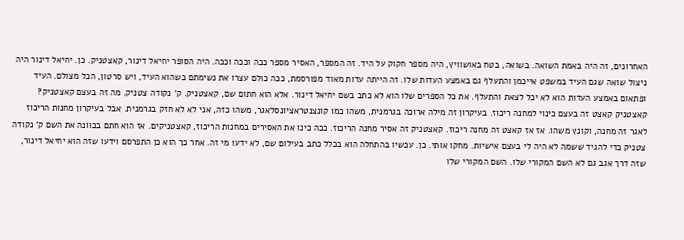האחרונים, זה היה באמת השואה. בשואה, בטח באושוויץ, היה מספר חקוק על היד. זה המספר, האסיר מספר ככה וככה וככה. היה הסופר יחיאל דינור, קאצטניק. כן. יחיאל דינור היה ניצול שואה שגם העיד במשפט אייכמן והתעלף גם באמצע העדות שלו. זה הייתה עדות מאוד מפורסמת, ככה כולם עצרו את נשימתם כשהוא העיד, ויש סרטון, הכל מצולם. העיד ופתאום באמצע העדות הוא לא יכל לצאת והתעלף. את כל הספרים שלו הוא לא כתב בשם יחיאל דינור. אלא הוא חתום שם, קאצטניק. ק' נקודה צטניק. מה זה בעצם קאצטניק? קאצטניק קאצט זה בעצם כינוי למחנה ריכוז. בעיקרון זה מילה ארוכה בגרמנית, משהו כמו קונצנטראציונסלאגר, משהו כזה, אני לא לא חזק בגרמנית. אבל בעיקרון מחנות הריכוז לאגר זה מחנה, וקונץ משהו. אז אז קאצט זה מחנה ריכוז. קאצטניק זה אסיר מחנה הריכוז. ככה כינו את האסירים במחנות הריכוז, קאצטניקים. אז הוא חתם בכוונה את השם ק' נקודה צטניק כדי להגיד ששמה לא היה לי בעצם אישיות. מחקו אותי. כן. עכשיו בהתחלה הוא בכלל כתב בעילום שם, לא ידעו מי זה. אחר כך הוא כן התפרסם וידעו שזה הוא יחיאל דינור, שזה דרך אגב גם לא השם המקורי שלו. השם המקורי שלו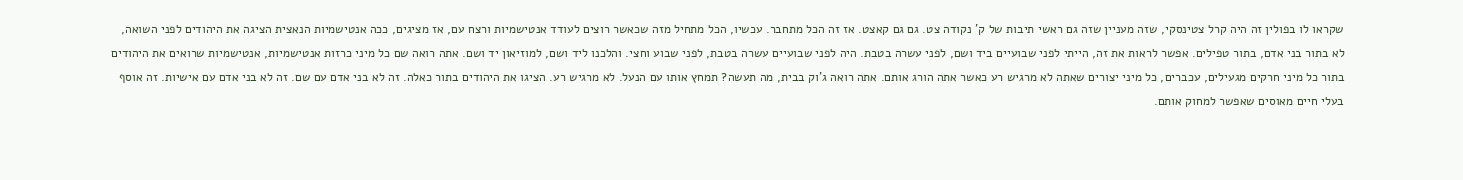שקראו לו בפולין זה היה קרל צטינסקי, שזה מעניין שזה גם ראשי תיבות של ק' נקודה צט. גם גם קאצט. אז זה הכל מתחבר. עכשיו, הכל מתחיל מזה שכאשר רוצים לעודד אנטישמיות ורצח עם, אז מציגים, ככה אנטישמיות הנאצית הציגה את היהודים לפני השואה, לא בתור בני אדם, בתור טפילים. אפשר לראות את זה, הייתי לפני שבועיים ביד ושם, לפני עשרה בטבת. היה לפני שבועיים עשרה בטבת, לפני שבוע וחצי. והלכנו ליד ושם, למוזיאון יד ושם. אתה רואה שם כל מיני כרזות אנטישמיות, אנטישמיות שרואים את היהודים בתור כל מיני חרקים מגעילים, עכברים, כל מיני יצורים שאתה לא מרגיש רע כאשר אתה הורג אותם. אתה רואה ג'וק בבית, מה תעשה? תמחץ אותו עם הנעל. לא מרגיש רע. הציגו את היהודים בתור כאלה. זה לא בני אדם עם שם. זה לא בני אדם עם אישיות. זה אוסף בעלי חיים מאוסים שאפשר למחוק אותם.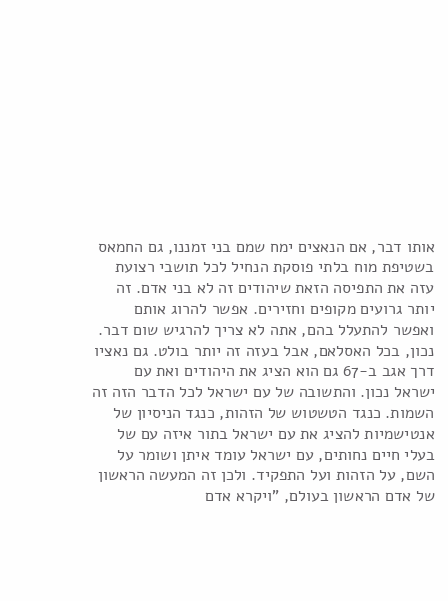אותו דבר, אם הנאצים ימח שמם בני זמננו, גם החמאס בשטיפת מוח בלתי פוסקת הנחיל לכל תושבי רצועת עזה את התפיסה הזאת שיהודים זה לא בני אדם. זה יותר גרועים מקופים וחזירים. אפשר להרוג אותם ואפשר להתעלל בהם, אתה לא צריך להרגיש שום דבר. נכון, בכל האסלאם, אבל בעזה זה יותר בולט. גם נאציו דרך אגב ב-67 גם הוא הציג את היהודים ואת עם ישראל נכון. והתשובה של עם ישראל לכל הדבר הזה זה השמות. כנגד הטשטוש של הזהות, כנגד הניסיון של אנטישמיות להציג את עם ישראל בתור איזה עם של בעלי חיים נחותים, עם ישראל עומד איתן ושומר על השם, על הזהות ועל התפקיד. ולכן זה המעשה הראשון של אדם הראשון בעולם, "ויקרא אדם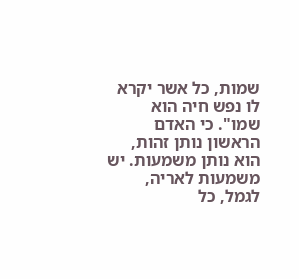שמות, כל אשר יקרא לו נפש חיה הוא שמו". כי האדם הראשון נותן זהות, הוא נותן משמעות. יש משמעות לאריה, לגמל, כל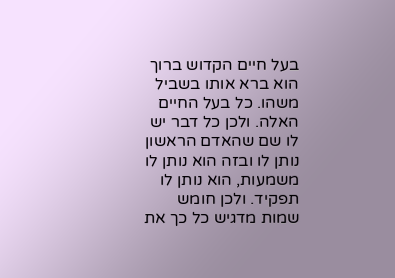בעל חיים הקדוש ברוך הוא ברא אותו בשביל משהו. כל בעל החיים האלה. ולכן כל דבר יש לו שם שהאדם הראשון נותן לו ובזה הוא נותן לו משמעות, הוא נותן לו תפקיד. ולכן חומש שמות מדגיש כל כך את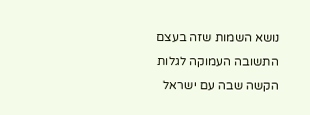נושא השמות שזה בעצם התשובה העמוקה לגלות הקשה שבה עם ישראל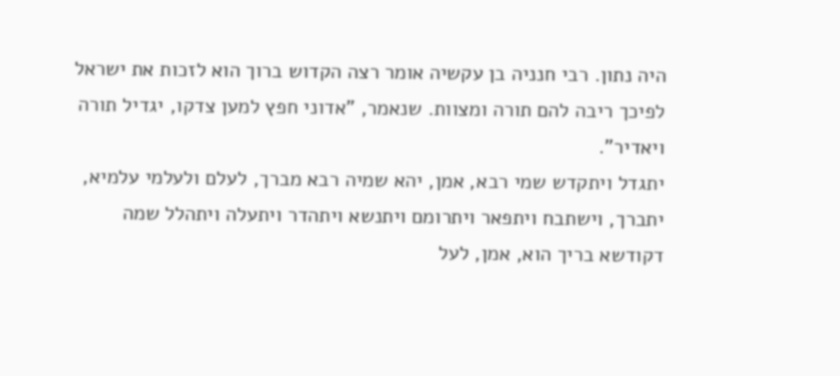היה נתון. רבי חנניה בן עקשיה אומר רצה הקדוש ברוך הוא לזכות את ישראל לפיכך ריבה להם תורה ומצוות. שנאמר, "אדוני חפץ למען צדקו, יגדיל תורה ויאדיר".
יתגדל ויתקדש שמי רבא, אמן, יהא שמיה רבא מברך, לעלם ולעלמי עלמיא, יתברך, וישתבח ויתפאר ויתרומם ויתנשא ויתהדר ויתעלה ויתהלל שמה דקודשא בריך הוא, אמן, לעל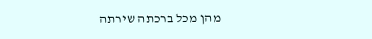מהן מכל ברכתה שירתה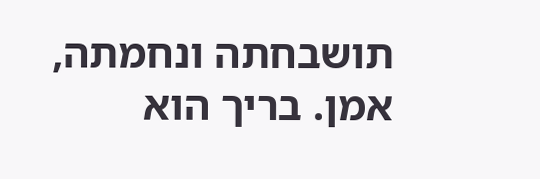תושבחתה ונחמתה, אמן. בריך הוא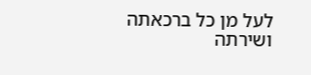לעל מן כל ברכאתה ושירתה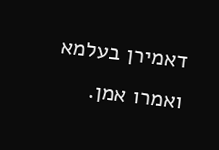דאמירן בעלמא ואמרו אמן.